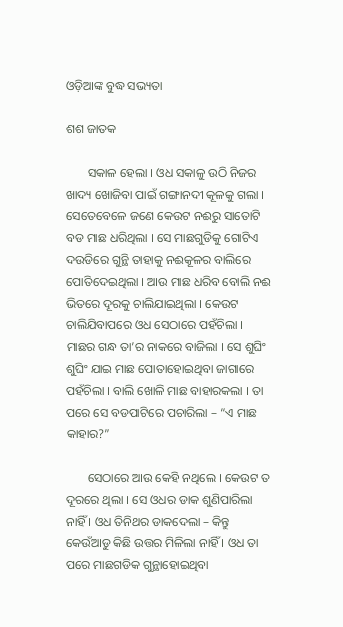ଓଡ଼ିଆଙ୍କ ବୁଦ୍ଧ ସଭ୍ୟତା

ଶଶ ଜାତକ

       ସକାଳ ହେଲା । ଓଧ ସକାଳୁ ଉଠି ନିଜର ଖାଦ୍ୟ ଖୋଜିବା ପାଇଁ ଗଙ୍ଗାନଦୀ କୂଳକୁ ଗଲା । ସେତେବେଳେ ଜଣେ କେଉଟ ନଈରୁ ସାତୋଟି ବଡ ମାଛ ଧରିଥିଲା । ସେ ମାଛଗୁଡିକୁ ଗୋଟିଏ ଦଉଡିରେ ଗୁନ୍ଥି ତାହାକୁ ନଈକୂଳର ବାଲିରେ ପୋତିଦେଇଥିଲା । ଆଉ ମାଛ ଧରିବ ବୋଲି ନଈ ଭିତରେ ଦୂରକୁ ଚାଲିଯାଇଥିଲା । କେଉଟ ଚାଲିଯିବାପରେ ଓଧ ସେଠାରେ ପହଁଚିଲା । ମାଛର ଗନ୍ଧ ତା’ର ନାକରେ ବାଜିଲା । ସେ ଶୁଘିଂ ଶୁଘିଂ ଯାଇ ମାଛ ପୋତାହୋଇଥିବା ଜାଗାରେ ପହଁଚିଲା । ବାଲି ଖୋଳି ମାଛ ବାହାରକଲା । ତା ପରେ ସେ ବଡପାଟିରେ ପଚାରିଲା – “ଏ ମାଛ କାହାର?”

       ସେଠାରେ ଆଉ କେହି ନଥିଲେ । କେଉଟ ତ ଦୂରରେ ଥିଲା । ସେ ଓଧର ଡାକ ଶୁଣିପାରିଲା ନାହିଁ । ଓଧ ତିନିଥର ଡାକଦେଲା – କିନ୍ତୁ କେଉଁଆଡୁ କିଛି ଉତ୍ତର ମିଳିଲା ନାହିଁ । ଓଧ ତା ପରେ ମାଛଗଡିକ ଗୁନ୍ଥାହୋଇଥିବା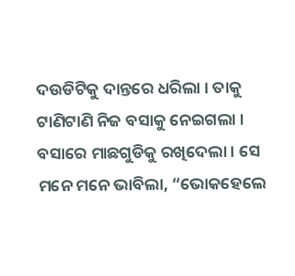ଦଉଡିଟିକୁ ଦାନ୍ତରେ ଧରିଲା । ତାକୁ ଟାଣିଟାଣି ନିଜ ବସାକୁ ନେଇଗଲା । ବସାରେ ମାଛଗୁଡିକୁ ରଖିଦେଲା । ସେ ମନେ ମନେ ଭାବିଲା, “ଭୋକହେଲେ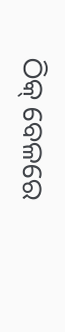ଠିକ୍ ବେଳରେ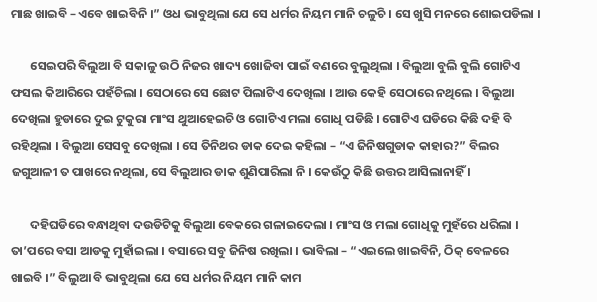ମାଛ ଖାଇବି – ଏବେ ଖାଇବିନି ।” ଓଧ ଭାବୁଥିଲା ଯେ ସେ ଧର୍ମର ନିୟମ ମାନି ଚଳୁଚି । ସେ ଖୁସି ମନରେ ଶୋଇପଡିଲା ।

       ସେଇପରି ବିଲୁଆ ବି ସକାଳୁ ଉଠି ନିଜର ଖାଦ୍ୟ ଖୋଜିବା ପାଇଁ ବଣରେ ବୁଲୁଥିଲା । ବିଲୁଆ ବୁଲି ବୁଲି ଗୋଟିଏ ଫସଲ କିଆରିରେ ପହଁଚିଲା । ସେଠାରେ ସେ ଛୋଟ ପିଲାଟିଏ ଦେଖିଲା । ଆଉ କେହି ସେଠାରେ ନଥିଲେ । ବିଲୁଆ ଦେଖିଲା ହୁଡାରେ ଦୁଇ ଟୁକୁରା ମାଂସ ଥୁଆହେଇଚି ଓ ଗୋଟିଏ ମଲା ଗୋଧି ପଡିଛି । ଗୋଟିଏ ଘଡିରେ କିଛି ଦହି ବି ରହିଥିଲା । ବିଲୁଆ ସେସବୁ ଦେଖିଲା । ସେ ତିନିଥର ଡାକ ଦେଇ କହିଲା – “ଏ ଜିନିଷଗୁଡାକ କାହାର?” ବିଲର ଜଗୁଆଳୀ ତ ପାଖରେ ନଥିଲା, ସେ ବିଲୁଆର ଡାକ ଶୁଣିପାରିଲା ନି । କେଉଁଠୁ କିଛି ଉତ୍ତର ଆସିଲାନାହିଁ ।

       ଦହିଘଡିରେ ବନ୍ଧାଥିବା ଦଉଡିଟିକୁ ବିଲୁଆ ବେକରେ ଗଳାଇଦେଲା । ମାଂସ ଓ ମଲା ଗୋଧିକୁ ମୁହଁରେ ଧରିଲା । ତା’ପରେ ବସା ଆଡକୁ ମୁହାଁଇଲା । ବସାରେ ସବୁ ଜିନିଷ ରଖିଲା । ଭାବିଲା – “ଏଇଲେ ଖାଇବିନି, ଠିକ୍ ବେଳରେ ଖାଇବି ।” ବିଲୁଆ ବି ଭାବୁଥିଲା ଯେ ସେ ଧର୍ମର ନିୟମ ମାନି କାମ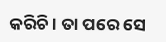କରିଚି । ତା ପରେ ସେ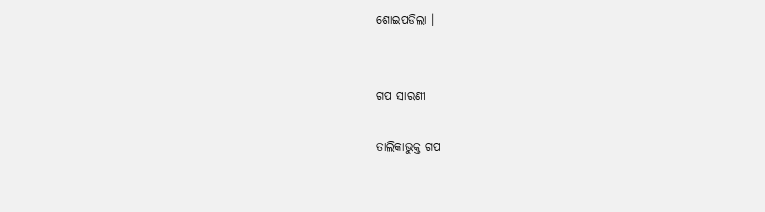ଶୋଇପଡିଲା ।


ଗପ ସାରଣୀ

ତାଲିକାଭୁକ୍ତ ଗପ